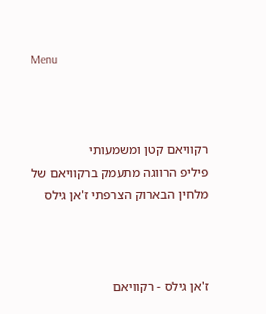Menu



רקוויאם קטן ומשמעותי
פיליפ הרווגה מתעמק ברקוויאם של מלחין הבארוק הצרפתי ז'אן גילס



ז'אן גילס - רקוויאם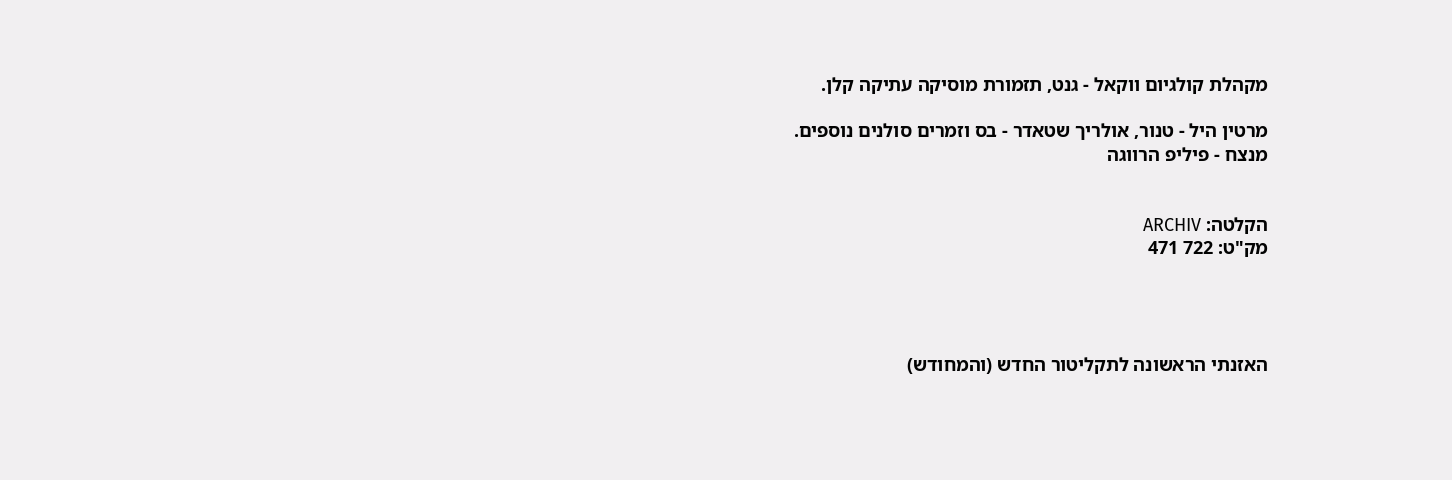מקהלת קולגיום ווקאל - גנט, תזמורת מוסיקה עתיקה קלן.

מרטין היל - טנור, אולריך שטאדר - בס וזמרים סולנים נוספים.
מנצח - פיליפ הרווגה


הקלטה: ARCHIV
מק"ט: 722 471




האזנתי הראשונה לתקליטור החדש (והמחודש)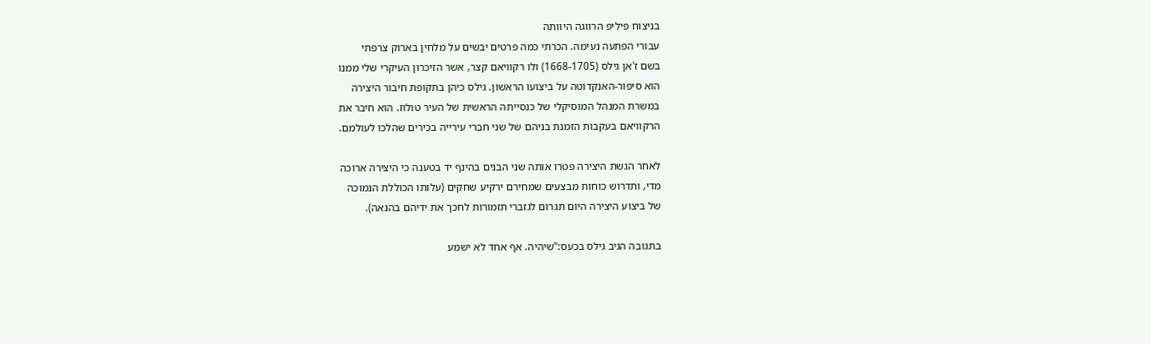בניצוח פיליפ הרווגה היוותה
עבורי הפתעה נעימה. הכרתי כמה פרטים יבשים על מלחין בארוק צרפתי
בשם ז'אן גילס (1668-1705) ולו רקוויאם קצר, אשר הזיכרון העיקרי שלי ממנו
הוא סיפור-האנקדוטה על ביצועו הראשון. גילס כיהן בתקופת חיבור היצירה
במשרת המנהל המוסיקלי של כנסייתה הראשית של העיר טולוז. הוא חיבר את
הרקוויאם בעקבות הזמנת בניהם של שני חברי עירייה בכירים שהלכו לעולמם.

לאחר הגשת היצירה פטרו אותה שני הבנים בהינף יד בטענה כי היצירה ארוכה
מדי, ותדרוש כוחות מבצעים שמחירם ירקיע שחקים (עלותו הכוללת הנמוכה
של ביצוע היצירה היום תגרום לגזברי תזמורות לחכך את ידיהם בהנאה).

בתגובה הגיב גילס בכעס:"שיהיה. אף אחד לא ישמע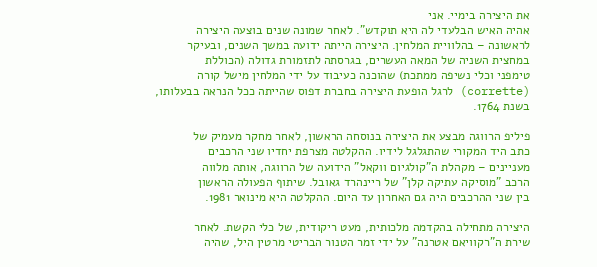את היצירה בימיי. אני
אהיה האיש הבלעדי לה היא תוקדש". לאחר שמונה שנים בוצעה היצירה
לראשונה – בהלוויית המלחין. היצירה הייתה ידועה במשך השנים, ובעיקר
במחצית השניה של המאה העשרים, בגרסתה לתזמורת גדולה (הכוללת
טימפני וכלי נשיפה ממתכת) שהוכנה כעיבוד על ידי המלחין מישל קורה
(corrette) לרגל הופעת היצירה בחברת דפוס שהייתה ככל הנראה בבעלותו,
בשנת 1764.

פיליפ הרווגה מבצע את היצירה בנוסחה הראשון, לאחר מחקר מעמיק של
כתב היד המקורי שהתגלגל לידיו. ההקלטה מצרפת יחדיו שני הרכבים
מעניינים – מקהלת ה"קולגיום ווקאל" הידועה של הרווגה, אותה מלווה
הרכב "מוסיקה עתיקה קלן" של ריינהרד גאובל. שיתוף הפעולה הראשון
בין שני ההרכבים היה גם האחרון עד היום. ההקלטה היא מינואר 1981.

היצירה מתחילה בהקדמה מלכותית, מעט ריקודית, של כלי הקשת. לאחר
שירת ה"רקוויאם אטרנה" על ידי זמר הטנור הבריטי מרטין היל, שהיה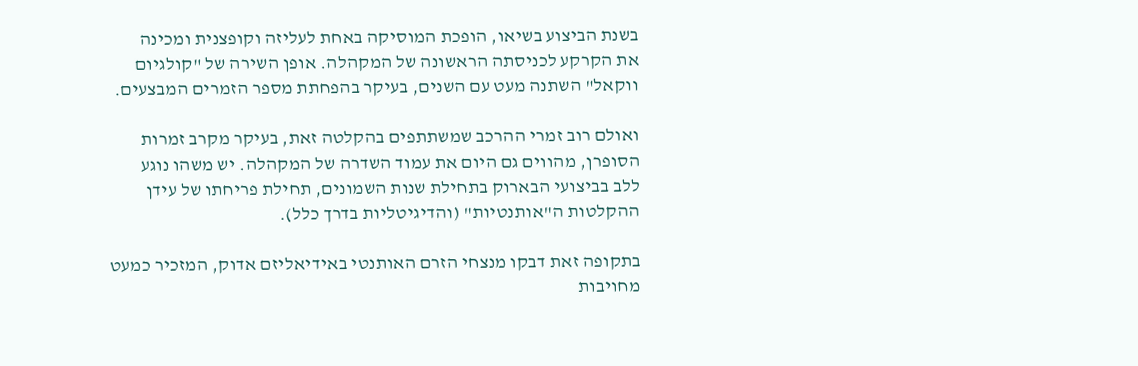בשנת הביצוע בשיאו, הופכת המוסיקה באחת לעליזה וקופצנית ומכינה
את הקרקע לכניסתה הראשונה של המקהלה. אופן השירה של "קולגיום
ווקאל" השתנה מעט עם השנים, בעיקר בהפחתת מספר הזמרים המבצעים.

ואולם רוב זמרי ההרכב שמשתתפים בהקלטה זאת, בעיקר מקרב זמרות
הסופרן, מהווים גם היום את עמוד השדרה של המקהלה. יש משהו נוגע
ללב בביצועי הבארוק בתחילת שנות השמונים, תחילת פריחתו של עידן
ההקלטות ה"אותנטיות" (והדיגיטליות בדרך כלל).

בתקופה זאת דבקו מנצחי הזרם האותנטי באידיאליזם אדוק, המזכיר כמעט
מחויבות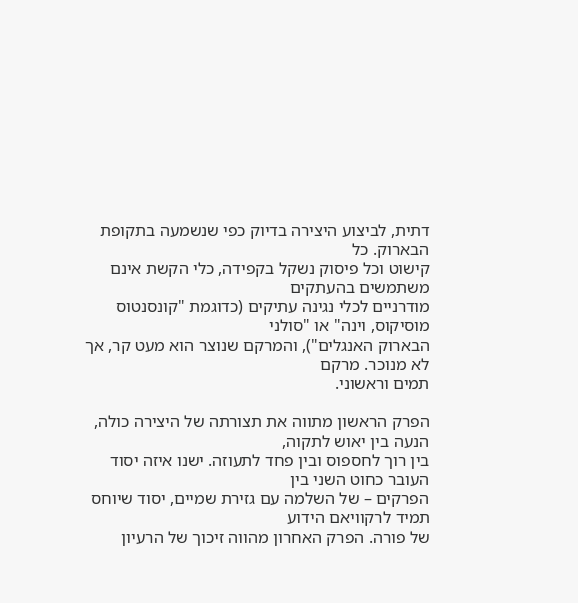דתית, לביצוע היצירה בדיוק כפי שנשמעה בתקופת הבארוק. כל
קישוט וכל פיסוק נשקל בקפידה, כלי הקשת אינם משתמשים בהעתקים
מודרניים לכלי נגינה עתיקים (כדוגמת "קונסנטוס מוסיקוס, וינה" או "סולני
הבארוק האנגלים"), והמרקם שנוצר הוא מעט קר, אך לא מנוכר. מרקם
תמים וראשוני.

הפרק הראשון מתווה את תצורתה של היצירה כולה, הנעה בין יאוש לתקוה,
בין רוך לחספוס ובין פחד לתעוזה. ישנו איזה יסוד העובר כחוט השני בין
הפרקים – של השלמה עם גזירת שמיים, יסוד שיוחס תמיד לרקוויאם הידוע
של פורה. הפרק האחרון מהווה זיכוך של הרעיון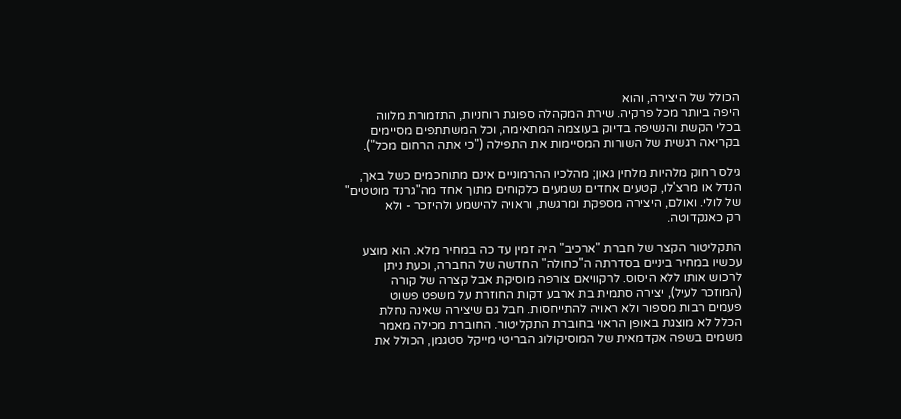הכולל של היצירה, והוא
היפה ביותר מכל פרקיה. שירת המקהלה ספוגת רוחניות, התזמורת מלווה
בכלי הקשת והנשיפה בדיוק בעוצמה המתאימה, וכל המשתתפים מסיימים
בקריאה רגשית של השורות המסיימות את התפילה ("כי אתה הרחום מכל").

גילס רחוק מלהיות מלחין גאון; מהלכיו ההרמוניים אינם מתוחכמים כשל באך,
הנדל או מרצ'לו, קטעים אחדים נשמעים כלקוחים מתוך אחד מה"גרנד מוטטים"
של לולי. ואולם, היצירה מספקת ומרגשת, וראויה להישמע ולהיזכר - ולא
רק כאנקדוטה.

התקליטור הקצר של חברת "ארכיב" היה זמין עד כה במחיר מלא. הוא מוצע
עכשיו במחיר ביניים בסדרתה ה"כחולה" החדשה של החברה, וכעת ניתן
לרכוש אותו ללא היסוס. לרקוויאם צורפה מוסיקת אבל קצרה של קורה
(המוזכר לעיל), יצירה סתמית בת ארבע דקות החוזרת על משפט פשוט
פעמים רבות מספור ולא ראויה להתייחסות. חבל גם שיצירה שאינה נחלת
הכלל לא מוצגת באופן הראוי בחוברת התקליטור. החוברת מכילה מאמר
משמים בשפה אקדמאית של המוסיקולוג הבריטי מייקל סטגמן, הכולל את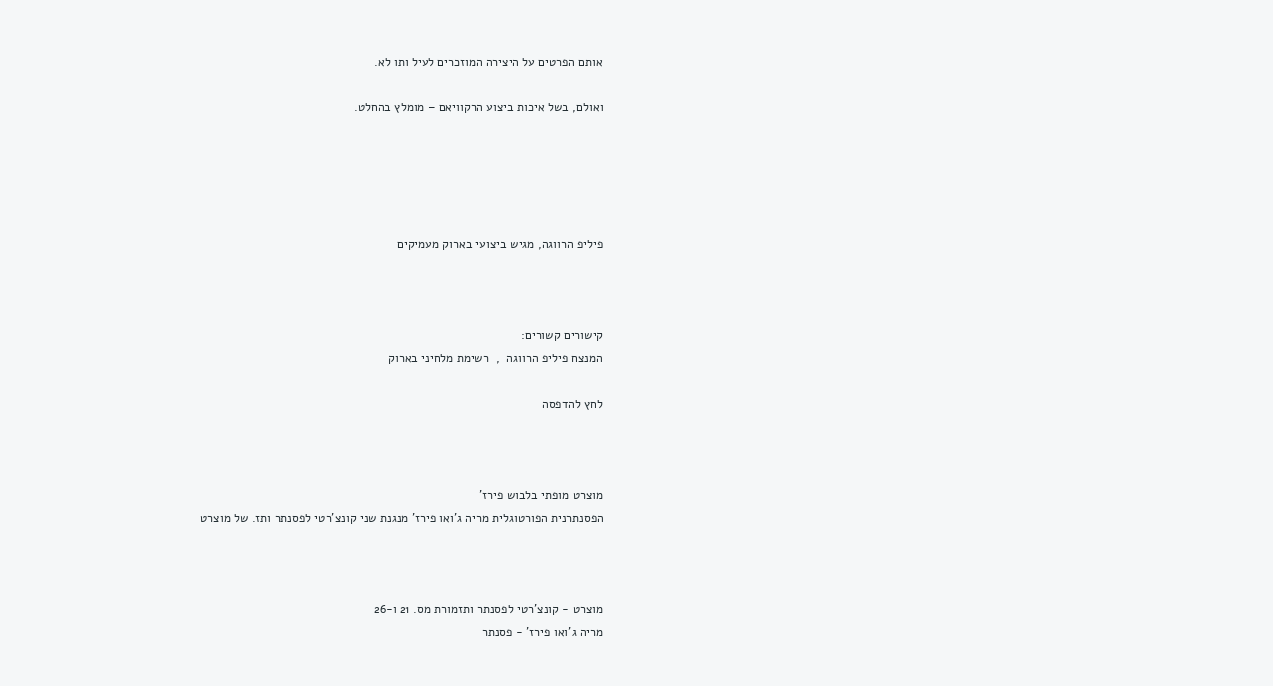אותם הפרטים על היצירה המוזכרים לעיל ותו לא.

ואולם, בשל איכות ביצוע הרקוויאם – מומלץ בהחלט.





פיליפ הרווגה, מגיש ביצועי בארוק מעמיקים



קישורים קשורים:
המנצח פיליפ הרווגה  ,  רשימת מלחיני בארוק

לחץ להדפסה



מוצרט מופתי בלבוש פירז'
הפסנתרנית הפורטוגלית מריה ג'ואו פירז' מנגנת שני קונצ'רטי לפסנתר ותז. של מוצרט



מוצרט - קונצ'רטי לפסנתר ותזמורת מס. 21 ו-26
מריה ג'ואו פירז' - פסנתר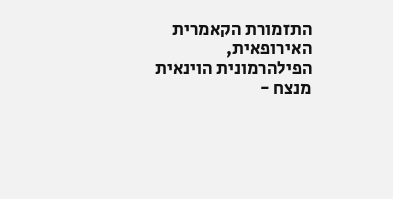התזמורת הקאמרית האירופאית, הפילהרמונית הוינאית
מנצח -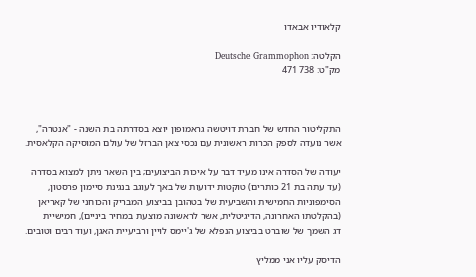קלאודיו אבאדו

הקלטה: Deutsche Grammophon
מק"ט: 738 471



התקליטור החדש של חברת דויטשה גראמופון יוצא בסדרתה בת השנה - "אנטרה",
אשר נועדה לספק הכרות ראשונית עם נכסי צאן הברזל של עולם המוסיקה הקלאסית.

יעודה של הסדרה אינו מעיד דבר על איכות הביצועים; בין השאר ניתן למצוא בסדרה
(עד עתה בת 21 כותרים) טוקטות ידועות של באך לעוגב בנגינת סיימון פרסטון,
הסימפוניות החמישית והשביעית של בטהובן בביצוע המבריק והכוחני של קאריאן
(בהקלטתו האחרונה, הדיגיטלית, אשר לראשונה מוצעת במחיר ביניים), חמישיית
דג השמך של שוברט בביצוע הנפלא של ג'יימס לויין ורביעיית האגן, ועוד רבים וטובים.

הדיסק עליו אני ממליץ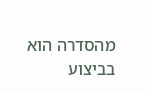מהסדרה הוא בביצוע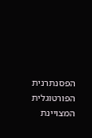הפסנתרנית הפורטוגלית המצויינת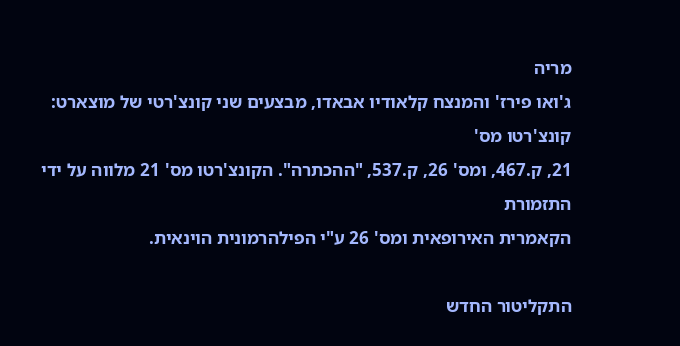מריה
ג'ואו פירז' והמנצח קלאודיו אבאדו, מבצעים שני קונצ'רטי של מוצארט: קונצ'רטו מס'
21, ק.467, ומס' 26, ק.537, "ההכתרה". הקונצ'רטו מס' 21 מלווה על ידי התזמורת
הקאמרית האירופאית ומס' 26 ע"י הפילהרמונית הוינאית.

התקליטור החדש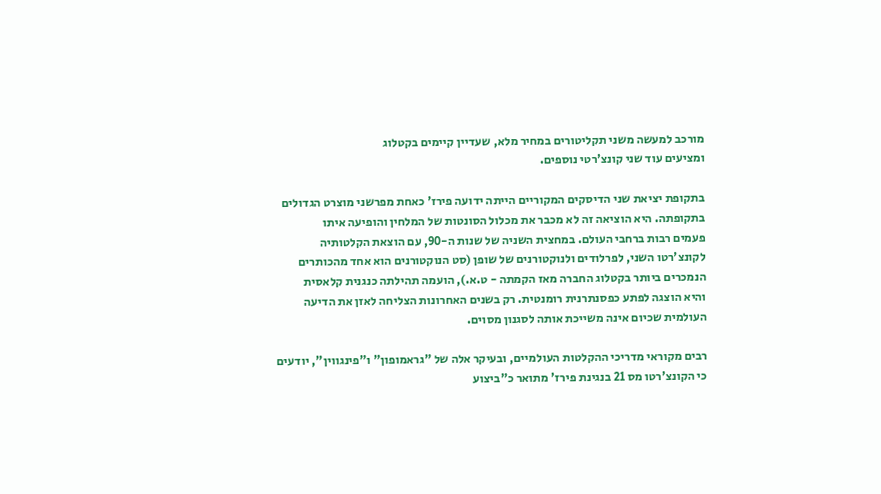מורכב למעשה משני תקליטורים במחיר מלא, שעדיין קיימים בקטלוג
ומציעים עוד שני קונצ'רטי נוספים.

בתקופת יציאת שני הדיסקים המקוריים הייתה ידועה פירז' כאחת מפרשני מוצרט הגדולים
בתקופתה. היא הוציאה זה לא מכבר את מכלול הסונטות של המלחין והופיעה איתו
פעמים רבות ברחבי העולם. במחצית השניה של שנות ה-90, עם הוצאת הקלטותיה
לקונצ'רטו השני, לפרלודים ולנוקטורנים של שופן (סט הנוקטורנים הוא אחד מהכותרים
הנמכרים ביותר בקטלוג החברה מאז הקמתה - ט.א.), הועמה תהילתה כנגנית קלאסית
והיא הוצגה לפתע כפסנתרנית רומנטית. רק בשנים האחרונות הצליחה לאזן את הדיעה
העולמית שכיום אינה משייכת אותה לסגנון מסוים.

רבים מקוראי מדריכי ההקלטות העולמיים, ובעיקר אלה של "גראמופון" ו"פינגווין", יודעים
כי הקונצ'רטו מס 21 בנגינת פירז' מתואר כ"ביצוע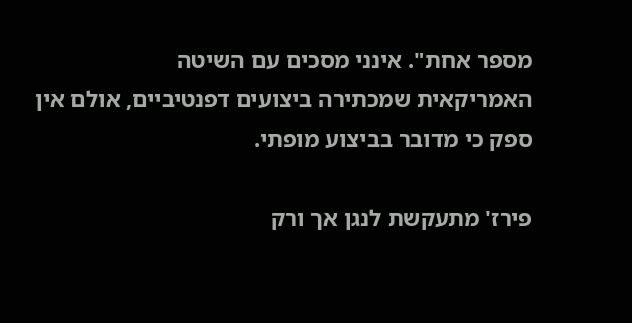מספר אחת". אינני מסכים עם השיטה
האמריקאית שמכתירה ביצועים דפנטיביים, אולם אין ספק כי מדובר בביצוע מופתי.

פירז' מתעקשת לנגן אך ורק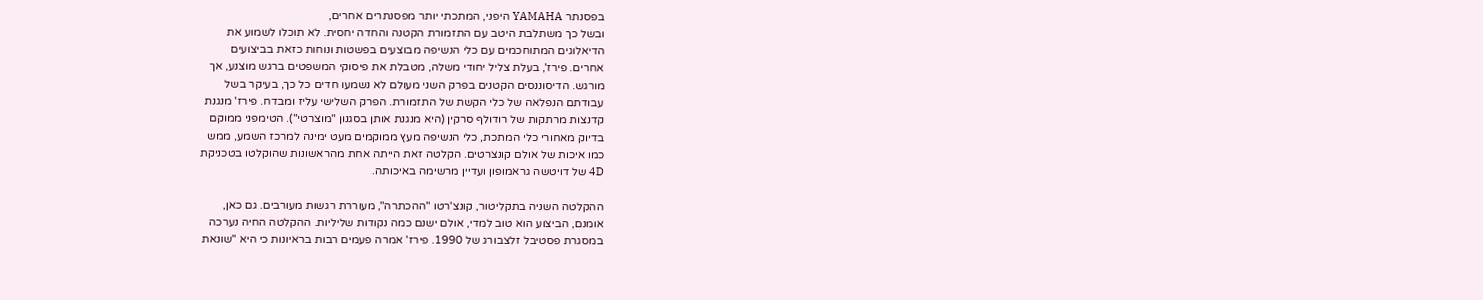בפסנתר YAMAHA היפני, המתכתי יותר מפסנתרים אחרים,
ובשל כך משתלבת היטב עם התזמורת הקטנה והחדה יחסית. לא תוכלו לשמוע את
הדיאלוגים המתוחכמים עם כלי הנשיפה מבוצעים בפשטות ונוחות כזאת בביצועים
אחרים. פירז', בעלת צליל יחודי משלה, מטבלת את פיסוקי המשפטים ברגש מוצנע, אך
מורגש. הדיסוננסים הקטנים בפרק השני מעולם לא נשמעו חדים כל כך, בעיקר בשל
עבודתם הנפלאה של כלי הקשת של התזמורת. הפרק השלישי עליז ומבדח. פירז' מנגנת
קדנצות מרתקות של רודולף סרקין (היא מנגנת אותן בסגנון "מוצרטי"). הטימפני ממוקם
בדיוק מאחורי כלי המתכת, כלי הנשיפה מעץ ממוקמים מעט ימינה למרכז השמע, ממש
כמו איכות של אולם קונצרטים. הקלטה זאת הייתה אחת מהראשונות שהוקלטו בטכניקת
4D של דויטשה גראמופון ועדיין מרשימה באיכותה.

ההקלטה השניה בתקליטור, קונצ'רטו "ההכתרה", מעוררת רגשות מעורבים. גם כאן,
אומנם, הביצוע הוא טוב למדי, אולם ישנם כמה נקודות שליליות. ההקלטה החיה נערכה
במסגרת פסטיבל זלצבורג של 1990. פירז' אמרה פעמים רבות בראיונות כי היא "שונאת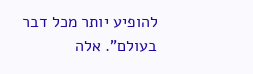להופיע יותר מכל דבר בעולם". אלה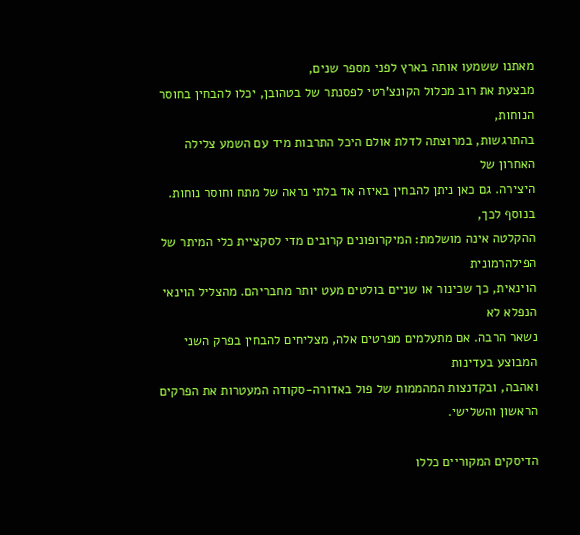מאתנו ששמעו אותה בארץ לפני מספר שנים,
מבצעת את רוב מכלול הקונצ'רטי לפסנתר של בטהובן, יכלו להבחין בחוסר הנוחות,
בהתרגשות, במרוצתה לדלת אולם היכל התרבות מיד עם השמע צלילה האחרון של
היצירה. גם כאן ניתן להבחין באיזה אד בלתי נראה של מתח וחוסר נוחות. בנוסף לכך,
ההקלטה אינה מושלמת: המיקרופונים קרובים מדי לסקציית כלי המיתר של הפילהרמונית
הוינאית, כך שכינור או שניים בולטים מעט יותר מחבריהם. מהצליל הוינאי הנפלא לא
נשאר הרבה. אם מתעלמים מפרטים אלה, מצליחים להבחין בפרק השני המבוצע בעדינות
ואהבה, ובקדנצות המהממות של פול באדורה-סקודה המעטרות את הפרקים הראשון והשלישי.

הדיסקים המקוריים כללו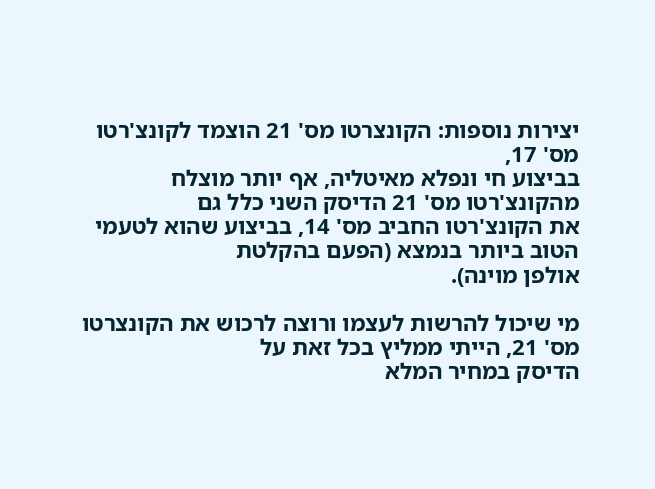יצירות נוספות: הקונצרטו מס' 21 הוצמד לקונצ'רטו מס' 17,
בביצוע חי ונפלא מאיטליה, אף יותר מוצלח מהקונצ'רטו מס' 21 הדיסק השני כלל גם
את הקונצ'רטו החביב מס' 14, בביצוע שהוא לטעמי הטוב ביותר בנמצא (הפעם בהקלטת
אולפן מוינה).

מי שיכול להרשות לעצמו ורוצה לרכוש את הקונצרטו מס' 21, הייתי ממליץ בכל זאת על
הדיסק במחיר המלא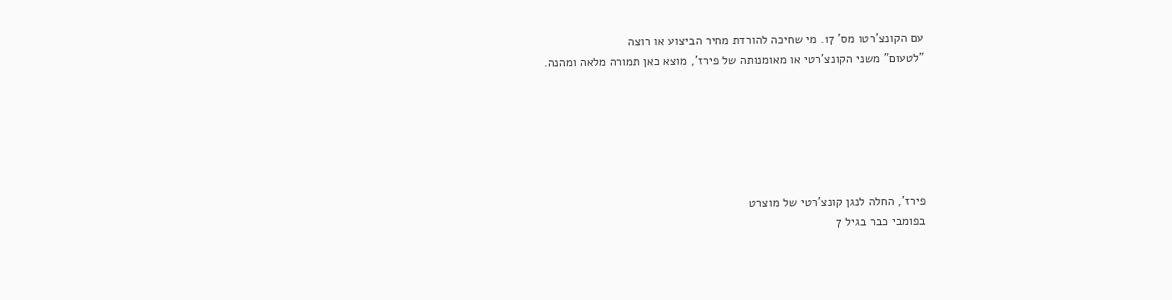עם הקונצ'רטו מס' 17. מי שחיכה להורדת מחיר הביצוע או רוצה
"לטעום" משני הקונצ'רטי או מאומנותה של פירז', מוצא כאן תמורה מלאה ומהנה.






פירז', החלה לנגן קונצ'רטי של מוצרט
בפומבי כבר בגיל 7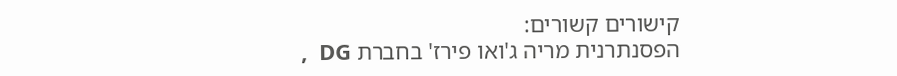קישורים קשורים:
הפסנתרנית מריה ג'ואו פירז' בחברת DG  ,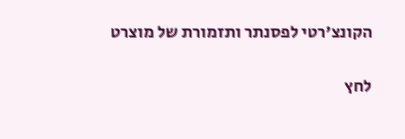הקונצ'רטי לפסנתר ותזמורת של מוצרט

לחץ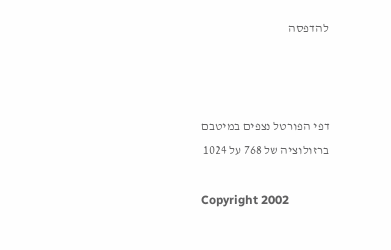להדפסה



דפי הפורטל נצפים במיטבם ברזולוציה של 768 על 1024

Copyright 2002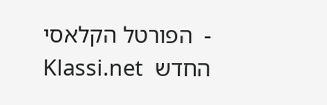-  הפורטל הקלאסי החדש  Klassi.net